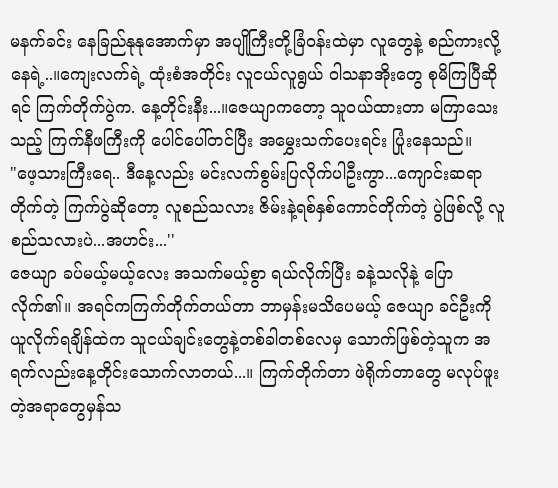မနက်ခင်း နေခြည်နုနုအောက်မှာ အပျိုကြီးတို့ခြံဝန်းထဲမှာ လူတွေနဲ့ စည်ကားလို့နေရဲ့..။ကျေးလက်ရဲ့ ထုံးစံအတိုင်း လူငယ်လူရွယ် ဝါသနာအိုးတွေ စုမိကြပြီဆိုရင် ကြက်တိုက်ပွဲက. နေ့တိုင်းနီး...။ဇေယျာကတော့ သူဝယ်ထားတာ မကြာသေးသည့် ကြက်နီဖကြီးကို ပေါင်ပေါ်တင်ပြီး အမွှေးသက်ပေးရင်း ပြုံးနေသည်။
"ဖေ့သားကြီးရေ.. ဒီနေ့လည်း မင်းလက်စွမ်းပြလိုက်ပါဦးကွာ...ကျောင်းဆရာတိုက်တဲ့ ကြက်ပွဲဆိုတော့ လူစည်သလား ဇိမ်းနဲ့ရစ်နှစ်ကောင်တိုက်တဲ့ ပွဲဖြစ်လို့ လူစည်သလားပဲ...အဟင်း...''
ဇေယျာ ခပ်မယ့်မယ့်လေး အသက်မယ့်စွာ ရယ်လိုက်ပြီး ခနဲ့သလိုနဲ့ ပြောလိုက်၏။ အရင်ကကြက်တိုက်တယ်တာ ဘာမှန်းမသိပေမယ့် ဇေယျာ ခင်ဦးကို ယူလိုက်ရချိန်ထဲက သူငယ်ချင်းတွေနဲ့တစ်ခါတစ်လေမှ သောက်ဖြစ်တဲ့သူက အရက်လည်းနေ့တိုင်းသောက်လာတယ်...။ ကြက်တိုက်တာ ဖဲရိုက်တာတွေ မလုပ်ဖူးတဲ့အရာတွေမှန်သ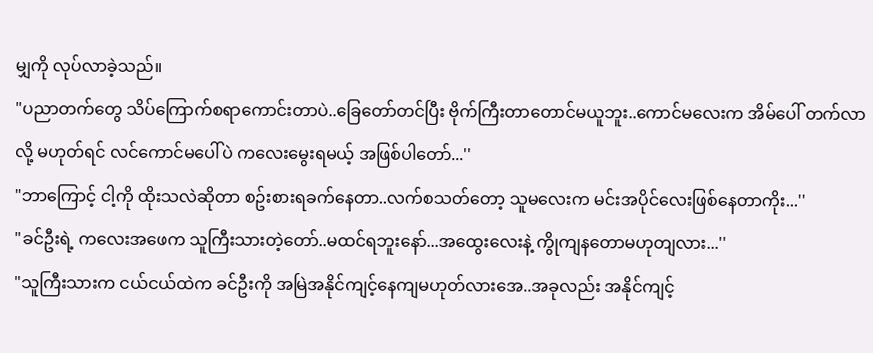မျှကို လုပ်လာခဲ့သည်။
"ပညာတက်တွေ သိပ်ကြောက်စရာကောင်းတာပဲ..ခြေတော်တင်ပြီး ဗိုက်ကြီးတာတောင်မယူဘူး..ကောင်မလေးက အိမ်ပေါ် တက်လာလို့ မဟုတ်ရင် လင်ကောင်မပေါ်ပဲ ကလေးမွေးရမယ့် အဖြစ်ပါတော်...''
"ဘာကြောင့် ငါ့ကို ထိုးသလဲဆိုတာ စဥ်းစားရခက်နေတာ..လက်စသတ်တော့ သူမလေးက မင်းအပိုင်လေးဖြစ်နေတာကိုး...''
"ခင်ဦးရဲ့ ကလေးအဖေက သူကြီးသားတဲ့တော်..မထင်ရဘူးနော်...အထွေးလေးနဲ့ ကွိုကျနတောမဟုတျလား...''
"သူကြီးသားက ငယ်ငယ်ထဲက ခင်ဦးကို အမြဲအနိုင်ကျင့်နေကျမဟုတ်လားအေ..အခုလည်း အနိုင်ကျင့်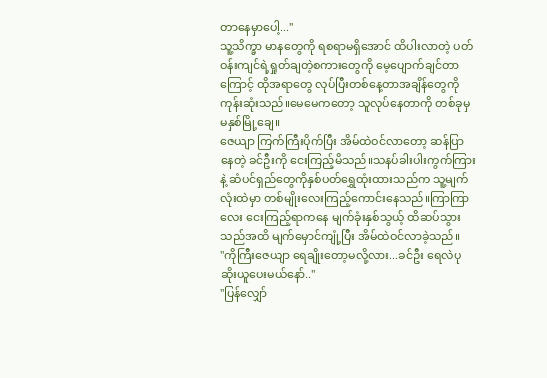တာနေမှာပေါ့...''
သူ့သိက္ခာ မာနတွေကို ရစရာမရှိအောင် ထိပါးလာတဲ့ ပတ်ဝန်းကျင်ရဲ့ရှုတ်ချတဲ့စကားတွေကို မေ့ပျောက်ချင်တာကြောင့် ထိုအရာတွေ လုပ်ပြီးတစ်နေ့တာအချိန်တွေကို ကုန်းဆုံးသည်။မေမေကတော့ သူလုပ်နေတာကို တစ်ခုမှ မနှစ်မြို့ချေ။
ဇေယျာ ကြက်ကြီးပိုက်ပြီး အိမ်ထဲဝင်လာတော့ ဆန်ပြာနေတဲ့ ခင်ဦးကို ငေးကြည့်မိသည်။သနပ်ခါးပါးကွက်ကြားနဲ့ ဆံပင်ရှည်တွေကိုနှစ်ပတ်ရွှေထုံးထားသည်က သူ့မျက်လုံးထဲမှာ တစ်မျိုးလေးကြည့်ကောင်းနေသည်။ကြာကြာလေး ငေးကြည့်ရာကနေ မျက်ခုံးနှစ်သွယ့် ထိဆပ်သွားသည်အထိ မျက်မှောင်ကျုံ့ပြီး အိမ်ထဲဝင်လာခဲ့သည်။
"ကိုကြီးဇေယျာ ရေချိုးတော့မလို့လား...ခင်ဦး ရေလဲပုဆိုးယူပေးမယ်နော်..''
"ပြန်လျှော်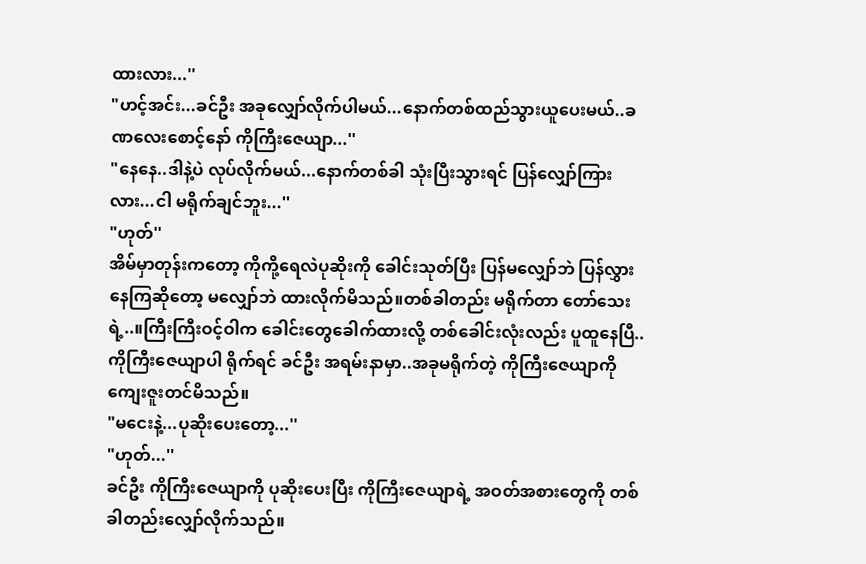ထားလား...''
"ဟင့်အင်း...ခင်ဦး အခုလျှော်လိုက်ပါမယ်...နောက်တစ်ထည်သွားယူပေးမယ်..ခဏလေးစောင့်နော် ကိုကြီးဇေယျာ...''
"နေနေ..ဒါနဲ့ပဲ လုပ်လိုက်မယ်...နောက်တစ်ခါ သုံးပြီးသွားရင် ပြန်လျှော်ကြားလား...ငါ မရိုက်ချင်ဘူး...''
"ဟုတ်''
အိမ်မှာတုန်းကတော့ ကိုကို့ရေလဲပုဆိုးကို ခေါင်းသုတ်ပြီး ပြန်မလျှော်ဘဲ ပြန်လွှားနေကြဆိုတော့ မလျှော်ဘဲ ထားလိုက်မိသည်။တစ်ခါတည်း မရိုက်တာ တော်သေးရဲ့..။ကြီးကြီးဝင့်ဝါက ခေါင်းတွေခေါက်ထားလို့ တစ်ခေါင်းလုံးလည်း ပူထူနေပြီ..ကိုကြီးဇေယျာပါ ရိုက်ရင် ခင်ဦး အရမ်းနာမှာ..အခုမရိုက်တဲ့ ကိုကြီးဇေယျာကို ကျေးဇူးတင်မိသည်။
"မငေးနဲ့...ပုဆိုးပေးတော့...''
"ဟုတ်...''
ခင်ဦး ကိုကြီးဇေယျာကို ပုဆိုးပေးပြီး ကိုကြီးဇေယျာရဲ့ အဝတ်အစားတွေကို တစ်ခါတည်းလျှော်လိုက်သည်။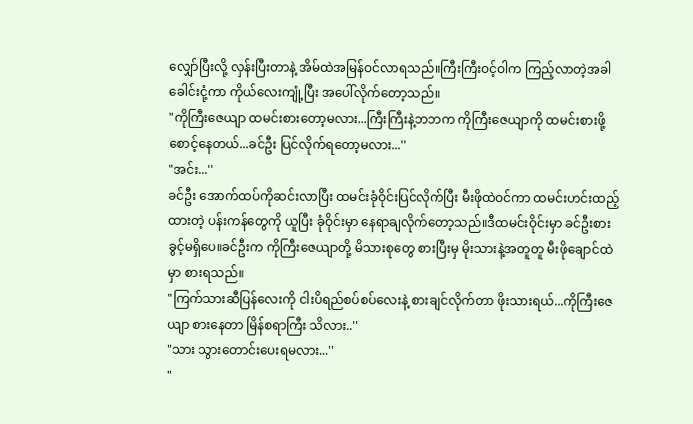လျှော်ပြီးလို့ လှန်းပြီးတာနဲ့ အိမ်ထဲအမြန်ဝင်လာရသည်။ကြီးကြီးဝင့်ဝါက ကြည့်လာတဲ့အခါ ခေါင်းငုံ့ကာ ကိုယ်လေးကျုံ့ပြီး အပေါ်လိုက်တော့သည်။
"ကိုကြီးဇေယျာ ထမင်းစားတော့မလား...ကြီးကြီးနဲ့ဘဘက ကိုကြီးဇေယျာကို ထမင်းစားဖို့ စောင့်နေတယ်...ခင်ဦး ပြင်လိုက်ရတော့မလား...''
"အင်း...''
ခင်ဦး အောက်ထပ်ကိုဆင်းလာပြီး ထမင်းခုံဝိုင်းပြင်လိုက်ပြီး မီးဖိုထဲဝင်ကာ ထမင်းဟင်းထည့်ထားတဲ့ ပန်းကန်တွေကို ယူပြီး ခုံဝိုင်းမှာ နေရာချလိုက်တော့သည်။ဒီထမင်းဝိုင်းမှာ ခင်ဦးစားခွင့်မရှိပေ။ခင်ဦးက ကိုကြီးဇေယျာတို့ မိသားစုတွေ စားပြီးမှ မိုးသားနဲ့အတူတူ မီးဖိုချောင်ထဲမှာ စားရသည်။
"ကြက်သားဆီပြန်လေးကို ငါးပိရည်စပ်စပ်လေးနဲ့ စားချင်လိုက်တာ ဖိုးသားရယ်...ကိုကြီးဇေယျာ စားနေတာ မြိန်စရာကြီး သိလား..''
"သား သွားတောင်းပေးရမလား...''
"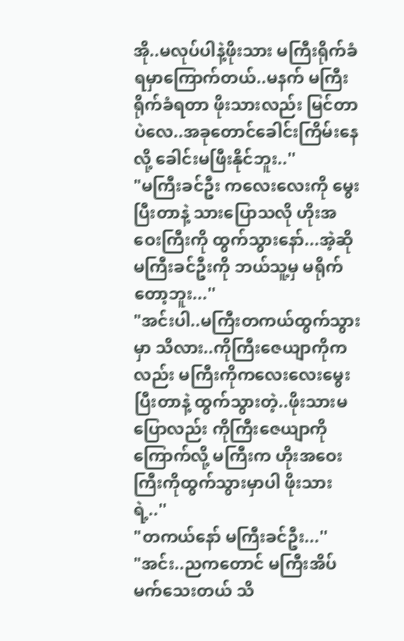အို..မလုပ်ပါနဲ့ဖိုးသား မကြီးရိုက်ခံရမှာကြောက်တယ်..မနက် မကြီးရိုက်ခံရတာ ဖိုးသားလည်း မြင်တာပဲလေ..အခုတောင်ခေါင်းကြိမ်းနေလို့ ခေါင်းမဖြီးနိုင်ဘူး..''
"မကြီးခင်ဦး ကလေးလေးကို မွေးပြီးတာနဲ့ သားပြောသလို ဟိုးအဝေးကြီးကို ထွက်သွားနော်...အဲ့ဆို မကြီးခင်ဦးကို ဘယ်သူ့မှ မရိုက်တော့ဘူး...''
"အင်းပါ..မကြီးတကယ်ထွက်သွားမှာ သိလား..ကိုကြီးဇေယျာကိုကလည်း မကြီးကိုကလေးလေးမွေးပြီးတာနဲ့ ထွက်သွားတဲ့..ဖိုးသားမပြောလည်း ကိုကြီးဇေယျာကို ကြောက်လို့ မကြီးက ဟိုးအဝေးကြီးကိုထွက်သွားမှာပါ ဖိုးသားရဲ့..''
"တကယ်နော် မကြီးခင်ဦး...''
"အင်း..ညကတောင် မကြီးအိပ်မက်သေးတယ် သိ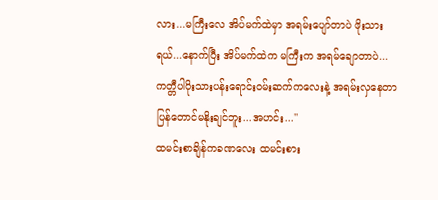လား...မကြီးလေ အိပ်မက်ထဲမှာ အရမ်းပျော်တာပဲ ဖိုးသားရယ်...နောက်ပြီး အိပ်မက်ထဲက မကြီးက အရမ်ချောတာပဲ...ကတ္တီပါပိုးသားပန်းရောင်းဝမ်းဆက်ကလေးနဲ့ အရမ်းလှနေတာ ပြန်တောင်မနိုးချင်ဘူး...အဟင်း...''
ထမင်းစာချိန်ကခဏလေး ထမင်းစား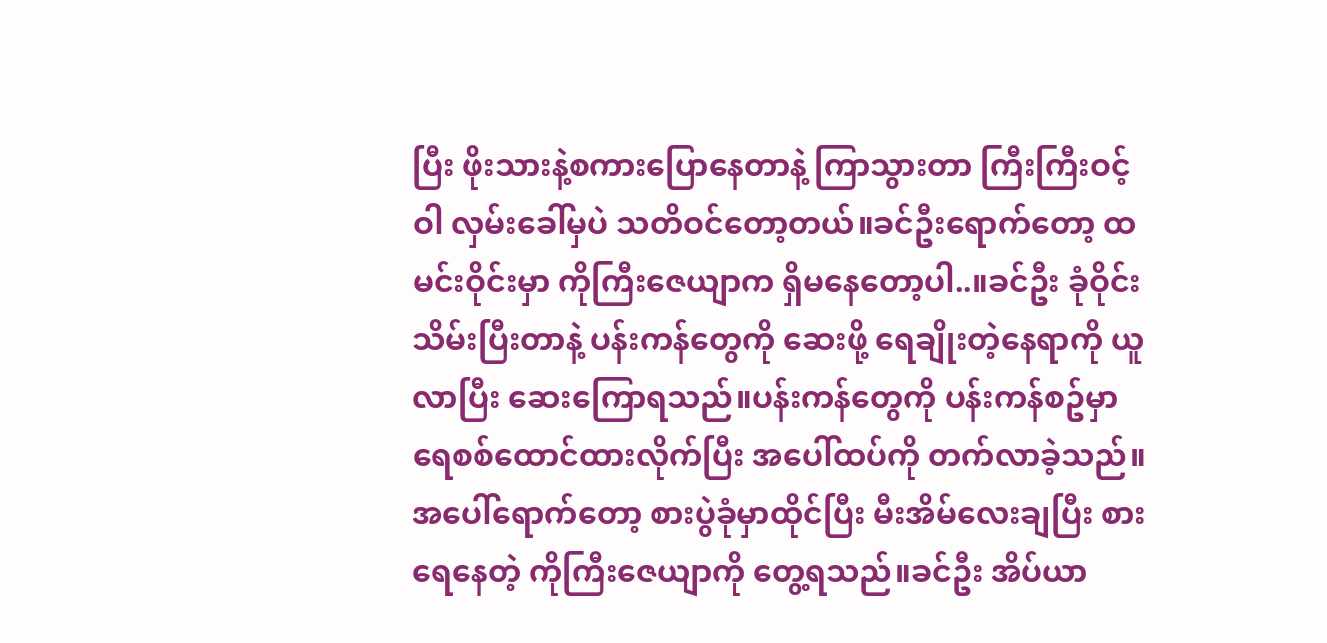ပြီး ဖိုးသားနဲ့စကားပြောနေတာနဲ့ ကြာသွားတာ ကြီးကြီးဝင့်ဝါ လှမ်းခေါ်မှပဲ သတိဝင်တော့တယ်။ခင်ဦးရောက်တော့ ထမင်းဝိုင်းမှာ ကိုကြီးဇေယျာက ရှိမနေတော့ပါ..။ခင်ဦး ခုံဝိုင်းသိမ်းပြီးတာနဲ့ ပန်းကန်တွေကို ဆေးဖို့ ရေချိုးတဲ့နေရာကို ယူလာပြီး ဆေးကြောရသည်။ပန်းကန်တွေကို ပန်းကန်စဥ်မှာ ရေစစ်ထောင်ထားလိုက်ပြီး အပေါ်ထပ်ကို တက်လာခဲ့သည်။
အပေါ်ရောက်တော့ စားပွဲခုံမှာထိုင်ပြီး မီးအိမ်လေးချပြီး စားရေနေတဲ့ ကိုကြီးဇေယျာကို တွေ့ရသည်။ခင်ဦး အိပ်ယာ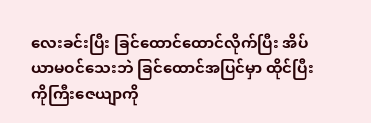လေးခင်းပြီး ခြင်ထောင်ထောင်လိုက်ပြီး အိပ်ယာမဝင်သေးဘဲ ခြင်ထောင်အပြင်မှာ ထိုင်ပြီး ကိုကြီးဇေယျာကို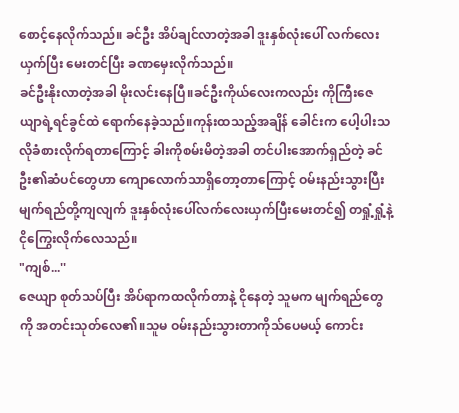စောင့်နေလိုက်သည်။ ခင်ဦး အိပ်ချင်လာတဲ့အခါ ဒူးနှစ်လုံးပေါ် လက်လေးယှက်ပြီး မေးတင်ပြီး ခဏမှေးလိုက်သည်။
ခင်ဦးနိုးလာတဲ့အခါ မိုးလင်းနေပြီ။ခင်ဦးကိုယ်လေးကလည်း ကိုကြီးဇေယျာရဲ့ရင်ခွင်ထဲ ရောက်နေခဲ့သည်။ကုန်းထသည့်အချိန် ခေါင်းက ပေါ့ပါးသလိုခံစားလိုက်ရတာကြောင့် ခါးကိုစမ်းမိတဲ့အခါ တင်ပါးအောက်ရှည်တဲ့ ခင်ဦး၏ဆံပင်တွေဟာ ကျောလောက်သာရှိတော့တာကြောင့် ဝမ်းနည်းသွားပြီး မျက်ရည်တို့ကျလျက် ဒူးနှစ်လုံးပေါ်လက်လေးယှက်ပြီးမေးတင်၍ တရှုံ့ရှုံ့နဲ့ ငိုကြွေးလိုက်လေသည်။
"ကျစ်...''
ဇေယျာ စုတ်သပ်ပြီး အိပ်ရာကထလိုက်တာနဲ့ ငိုနေတဲ့ သူမက မျက်ရည်တွေကို အတင်းသုတ်လေ၏။သူမ ဝမ်းနည်းသွားတာကိုသ်ပေမယ့် ကောင်း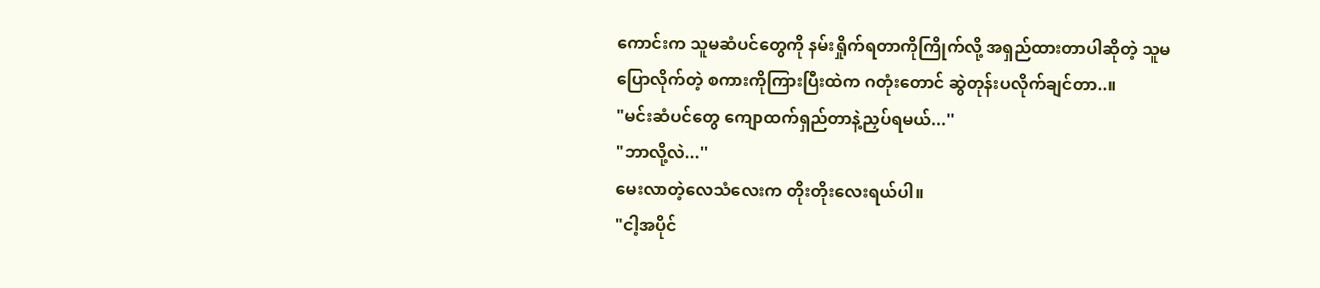ကောင်းက သူမဆံပင်တွေကို နမ်းရှိုက်ရတာကိုကြိုက်လို့ အရှည်ထားတာပါဆိုတဲ့ သူမပြောလိုက်တဲ့ စကားကိုကြားပြီးထဲက ဂတုံးတောင် ဆွဲတုန်းပလိုက်ချင်တာ..။
"မင်းဆံပင်တွေ ကျောထက်ရှည်တာနဲ့ညှပ်ရမယ်...''
"ဘာလို့လဲ...''
မေးလာတဲ့လေသံလေးက တိုးတိုးလေးရယ်ပါ။
"ငါ့အပိုင်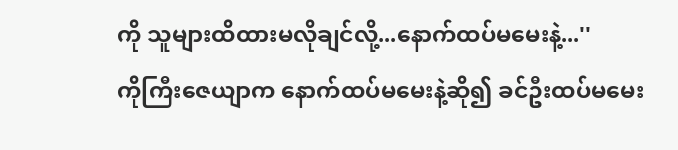ကို သူများထိထားမလိုချင်လို့...နောက်ထပ်မမေးနဲ့...''
ကိုကြီးဇေယျာက နောက်ထပ်မမေးနဲ့ဆို၍ ခင်ဦးထပ်မမေး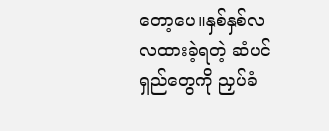တော့ပေ။နှစ်နှစ်လလထားခဲ့ရတဲ့ ဆံပင်ရှည်တွေကို ညှပ်ခံ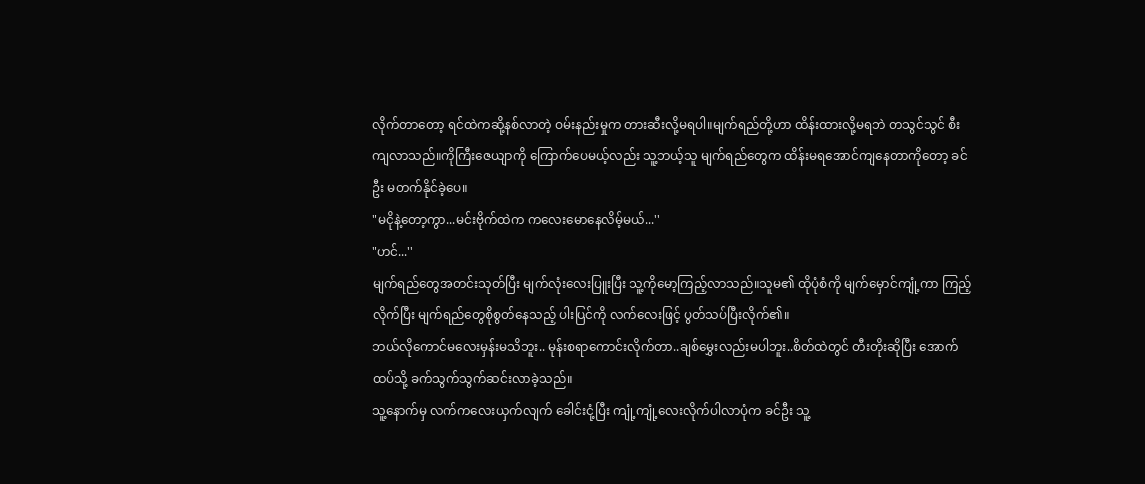လိုက်တာတော့ ရင်ထဲကဆို့နစ်လာတဲ့ ဝမ်းနည်းမှုက တားဆီးလို့မရပါ။မျက်ရည်တို့ဟာ ထိန်းထားလို့မရဘဲ တသွင်သွင် စီးကျလာသည်။ကိုကြီးဇေယျာကို ကြောက်ပေမယ့်လည်း သူ့ဘယ့်သူ မျက်ရည်တွေက ထိန်းမရအောင်ကျနေတာကိုတော့ ခင်ဦး မတက်နိုင်ခဲ့ပေ။
"မငိုနဲ့တော့ကွာ...မင်းဗိုက်ထဲက ကလေးမောနေလိမ့်မယ်...''
"ဟင်...''
မျက်ရည်တွေအတင်းသုတ်ပြီး မျက်လုံးလေးပြူးပြီး သူ့ကိုမော့ကြည့်လာသည်။သူမ၏ ထိုပုံစံကို မျက်မှောင်ကျုံ့ကာ ကြည့်လိုက်ပြီး မျက်ရည်တွေစိုစွတ်နေသည့် ပါးပြင်ကို လက်လေးဖြင့် ပွတ်သပ်ပြီးလိုက်၏။
ဘယ်လိုကောင်မလေးမှန်းမသိဘူး.. မုန်းစရာကောင်းလိုက်တာ..ချစ်မွှေးလည်းမပါဘူး..စိတ်ထဲတွင် တီးတိုးဆိုပြီး အောက်ထပ်သို့ ခက်သွက်သွက်ဆင်းလာခဲ့သည်။
သူ့နောက်မှ လက်ကလေးယှက်လျက် ခေါင်းငုံ့ပြီး ကျုံ့ကျုံ့လေးလိုက်ပါလာပုံက ခင်ဦး သူ့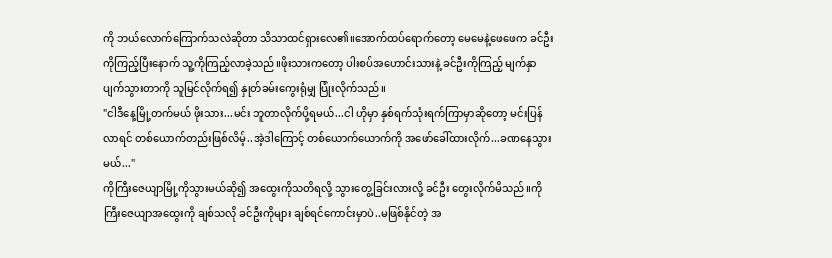ကို ဘယ်လောက်ကြောက်သလဲဆိုတာ သိသာထင်ရှားလေ၏။အောက်ထပ်ရောက်တော့ မေမေနဲ့ဖေဖေက ခင်ဦးကိုကြည့်ပြီးနောက် သူ့ကိုကြည့်လာခဲ့သည်။ဖိုးသားကတော့ ပါးစပ်အဟောင်းသားနဲ့ ခင်ဦးကိုကြည့် မျက်နှာပျက်သွားတာကို သူမြင်လိုက်ရ၍ နှုတ်ခမ်းကွေးရုံမျှ ပြုံးလိုက်သည်။
"ငါဒီနေ့မြို့တက်မယ် ဖိုးသား...မင်း ဘူတာလိုက်ပို့ရမယ်...ငါ ဟိုမှာ နှစ်ရက်သုံးရက်ကြာမှာဆိုတော့ မင်းပြန်လာရင် တစ်ယောက်တည်းဖြစ်လိမ့်..အဲ့ဒါကြောင့် တစ်ယောက်ယောက်ကို အဖော်ခေါ်ထားလိုက်...ခဏနေသွားမယ်...''
ကိုကြီးဇေယျာမြို့ကိုသွားမယ်ဆို၍ အထွေးကိုသတိရလို့ သွားတွေ့ခြင်းလားလို့ ခင်ဦး တွေးလိုက်မိသည်။ကိုကြီးဇေယျာအထွေးကို ချစ်သလို ခင်ဦးကိုများ ချစ်ရင်ကောင်းမှာပဲ..မဖြစ်နိုင်တဲ့ အ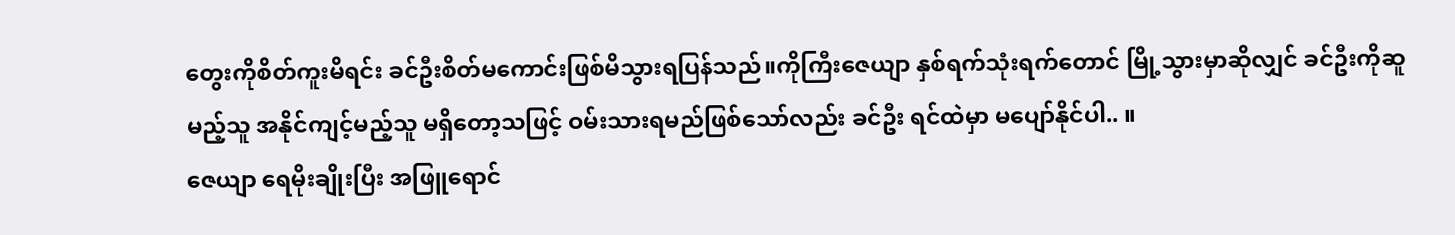တွေးကိုစိတ်ကူးမိရင်း ခင်ဦးစိတ်မကောင်းဖြစ်မိသွားရပြန်သည်။ကိုကြီးဇေယျာ နှစ်ရက်သုံးရက်တောင် မြို့သွားမှာဆိုလျှင် ခင်ဦးကိုဆူမည့်သူ အနိုင်ကျင့်မည့်သူ မရှိတော့သဖြင့် ဝမ်းသားရမည်ဖြစ်သော်လည်း ခင်ဦး ရင်ထဲမှာ မပျော်နိုင်ပါ.. ။
ဇေယျာ ရေမိုးချိုးပြီး အဖြူရောင်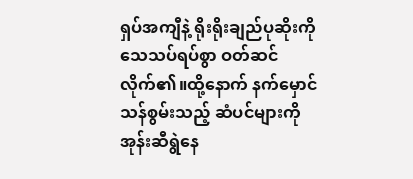ရှပ်အကျီနဲ့ ရိုးရိုးချည်ပုဆိုးကို သေသပ်ရပ်စွာ ဝတ်ဆင်လိုက်၏။ထို့နောက် နက်မှောင်သန်စွမ်းသည့် ဆံပင်များကို အုန်းဆီရွဲနေ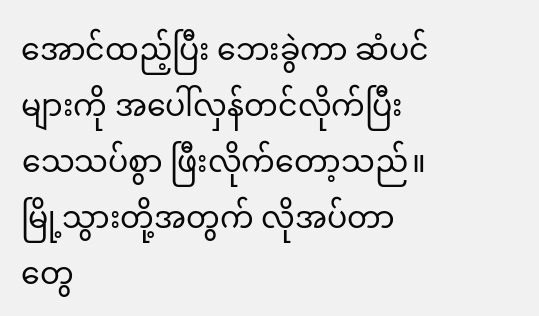အောင်ထည့်ပြီး ဘေးခွဲကာ ဆံပင်များကို အပေါ်လှန်တင်လိုက်ပြီး သေသပ်စွာ ဖြီးလိုက်တော့သည်။မြို့သွားတို့အတွက် လိုအပ်တာတွေ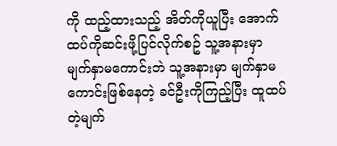ကို ထည့်ထားသည့် အိတ်ကိုယူပြီး အောက်ထပ်ကိုဆင်းဖို့ပြင်လိုက်စဥ် သူ့အနားမှာ မျက်နှာမကောင်းဘဲ သူ့အနားမှာ မျက်နှာမကောင်းဖြစ်နေတဲ့ ခင်ဦးကိုကြည့်ပြီး ထူထပ်တဲ့မျက်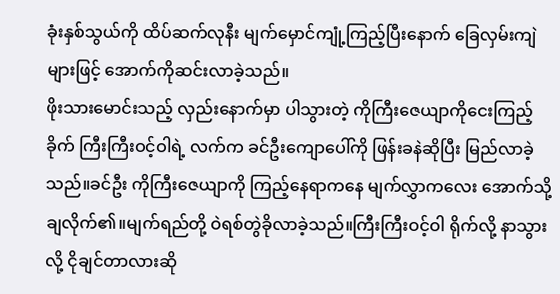ခုံးနှစ်သွယ်ကို ထိပ်ဆက်လုနီး မျက်မှောင်ကျုံ့ကြည့်ပြီးနောက် ခြေလှမ်းကျဲများဖြင့် အောက်ကိုဆင်းလာခဲ့သည်။
ဖိုးသားမောင်းသည့် လှည်းနောက်မှာ ပါသွားတဲ့ ကိုကြီးဇေယျာကိုငေးကြည့်ခိုက် ကြီးကြီးဝင့်ဝါရဲ့ လက်က ခင်ဦးကျောပေါ်ကို ဖြန်းခနဲဆိုပြီး မြည်လာခဲ့သည်။ခင်ဦး ကိုကြီးဇေယျာကို ကြည့်နေရာကနေ မျက်လွှာကလေး အောက်သို့ချလိုက်၏။မျက်ရည်တို့ ဝဲရစ်တွဲခိုလာခဲ့သည်။ကြီးကြီးဝင့်ဝါ ရိုက်လို့ နာသွားလို့ ငိုချင်တာလားဆို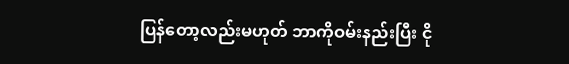ပြန်တော့လည်းမဟုတ် ဘာကိုဝမ်းနည်းပြီး ငို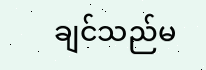ချင်သည်မ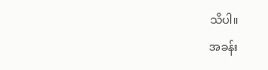သိပါ။
အခန်း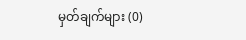မှတ်ချက်များ (0)